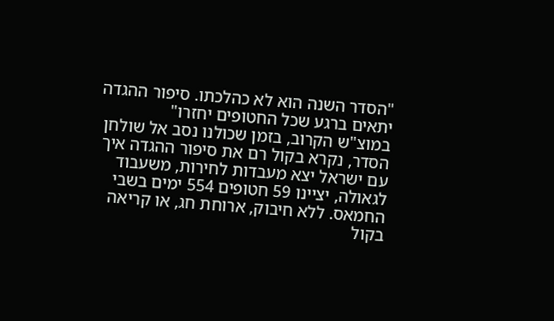"הסדר השנה הוא לא כהלכתו. סיפור ההגדה יתאים ברגע שכל החטופים יחזרו"
במוצ"ש הקרוב, בזמן שכולנו נסב אל שולחן הסדר, נקרא בקול רם את סיפור ההגדה איך עם ישראל יצא מעבדות לחירות, משעבוד לגאולה, יציינו 59 חטופים 554 ימים בשבי החמאס. ללא חיבוק, ארוחת חג, או קריאה בקול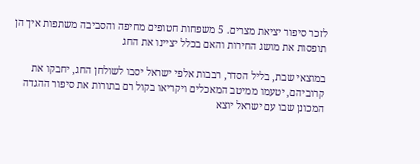לזכר סיפור יציאת מצרים. 5 משפחות חטופים מחיפה והסביבה משתפות איך הן תופסות את מושג החירות והאם בכלל יציינו את החג

במוצאי שבת, בליל הסדר, רבבות אלפי ישראל יסבו לשולחן החג, יחבקו את קרוביהם, יטעמו ממיטב המאכלים ויקריאו בקול רם בתורות את סיפור ההגדה המכונן שבו עם ישראל יוצא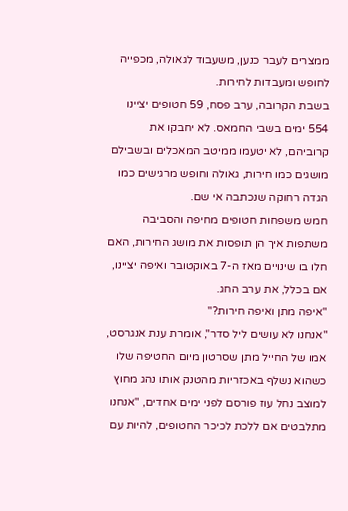ממצרים לעבר כנען, משעבוד לגאולה, מכפייה לחופש ומעבדות לחירות.
בשבת הקרובה, ערב פסח, 59 חטופים יציינו 554 ימים בשבי החמאס. לא יחבקו את קרוביהם, לא יטעמו ממיטב המאכלים ובשבילם מושגים כמו חירות, גאולה וחופש מרגישים כמו הגדה רחוקה שנכתבה אי שם.
חמש משפחות חטופים מחיפה והסביבה משתפות איך הן תופסות את מושג החירות, האם חלו בו שינויים מאז ה-7 באוקטובר ואיפה יציינו, אם בכלל, את ערב החג.
"איפה מתן ואיפה חירות?"
"אנחנו לא עושים ליל סדר", אומרת ענת אנגרסט, אמו של החייל מתן שסרטון מיום החטיפה שלו כשהוא נשלף באכזריות מהטנק אותו נהג מחוץ למוצב נחל עוז פורסם לפני ימים אחדים, "אנחנו מתלבטים אם ללכת לכיכר החטופים, להיות עם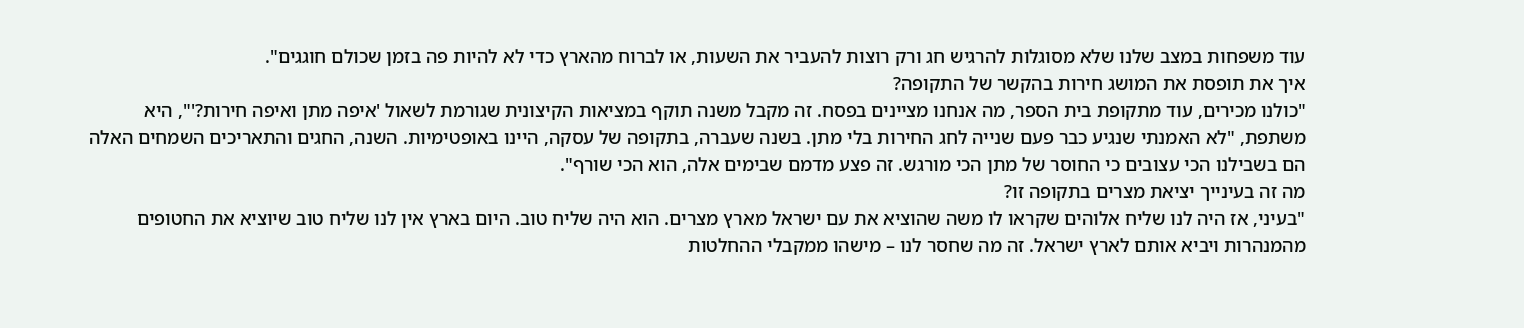עוד משפחות במצב שלנו שלא מסוגלות להרגיש חג ורק רוצות להעביר את השעות, או לברוח מהארץ כדי לא להיות פה בזמן שכולם חוגגים".
איך את תופסת את המושג חירות בהקשר של התקופה?
"כולנו מכירים, עוד מתקופת בית הספר, מה אנחנו מציינים בפסח. זה מקבל משנה תוקף במציאות הקיצונית שגורמת לשאול 'איפה מתן ואיפה חירות?'", היא משתפת, "לא האמנתי שנגיע כבר פעם שנייה לחג החירות בלי מתן. בשנה שעברה, בתקופה של עסקה, היינו באופטימיות. השנה, החגים והתאריכים השמחים האלה הם בשבילנו הכי עצובים כי החוסר של מתן הכי מורגש. זה פצע מדמם שבימים אלה, הוא הכי שורף".
מה זה בעינייך יציאת מצרים בתקופה זו?
"בעיני, אז היה לנו שליח אלוהים שקראו לו משה שהוציא את עם ישראל מארץ מצרים. הוא היה שליח טוב. היום בארץ אין לנו שליח טוב שיוציא את החטופים מהמנהרות ויביא אותם לארץ ישראל. זה מה שחסר לנו – מישהו ממקבלי ההחלטות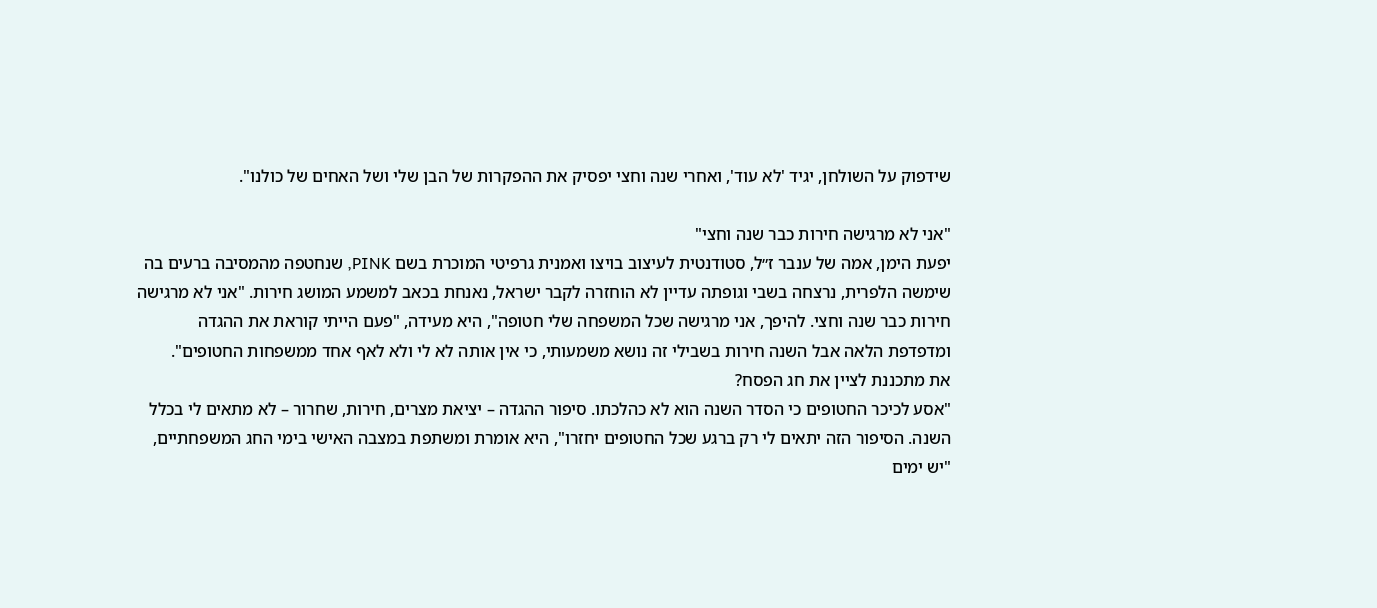שידפוק על השולחן, יגיד 'לא עוד', ואחרי שנה וחצי יפסיק את ההפקרות של הבן שלי ושל האחים של כולנו".

"אני לא מרגישה חירות כבר שנה וחצי"
יפעת הימן, אמה של ענבר ז״ל, סטודנטית לעיצוב בויצו ואמנית גרפיטי המוכרת בשם PINK, שנחטפה מהמסיבה ברעים בה שימשה הלפרית, נרצחה בשבי וגופתה עדיין לא הוחזרה לקבר ישראל, נאנחת בכאב למשמע המושג חירות. "אני לא מרגישה חירות כבר שנה וחצי. להיפך, אני מרגישה שכל המשפחה שלי חטופה", היא מעידה, "פעם הייתי קוראת את ההגדה ומדפדפת הלאה אבל השנה חירות בשבילי זה נושא משמעותי, כי אין אותה לא לי ולא לאף אחד ממשפחות החטופים".
את מתכננת לציין את חג הפסח?
"אסע לכיכר החטופים כי הסדר השנה הוא לא כהלכתו. סיפור ההגדה – יציאת מצרים, חירות, שחרור – לא מתאים לי בכלל השנה. הסיפור הזה יתאים לי רק ברגע שכל החטופים יחזרו", היא אומרת ומשתפת במצבה האישי בימי החג המשפחתיים, "יש ימים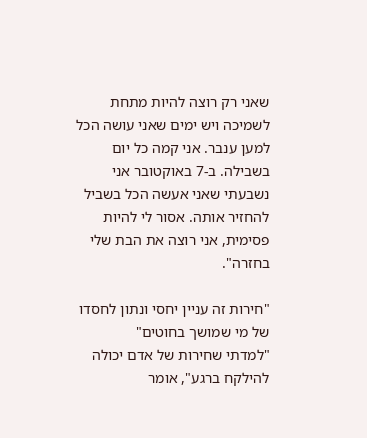שאני רק רוצה להיות מתחת לשמיכה ויש ימים שאני עושה הכל למען ענבר. אני קמה כל יום בשבילה. ב-7 באוקטובר אני נשבעתי שאני אעשה הכל בשביל להחזיר אותה. אסור לי להיות פסימית, אני רוצה את הבת שלי בחזרה".

"חירות זה עניין יחסי ונתון לחסדו של מי שמושך בחוטים"
"למדתי שחירות של אדם יכולה להילקח ברגע", אומר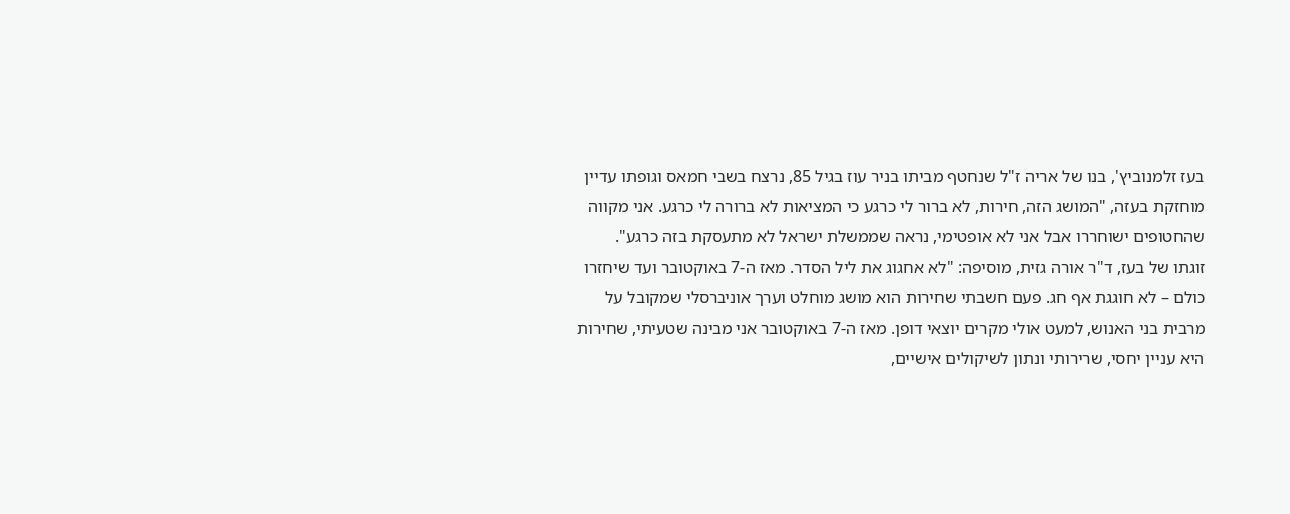בעז זלמנוביץ', בנו של אריה ז"ל שנחטף מביתו בניר עוז בגיל 85, נרצח בשבי חמאס וגופתו עדיין מוחזקת בעזה, "המושג הזה, חירות, לא ברור לי כרגע כי המציאות לא ברורה לי כרגע. אני מקווה שהחטופים ישוחררו אבל אני לא אופטימי, נראה שממשלת ישראל לא מתעסקת בזה כרגע".
זוגתו של בעז, ד"ר אורה גזית, מוסיפה: "לא אחגוג את ליל הסדר. מאז ה-7 באוקטובר ועד שיחזרו כולם – לא חוגגת אף חג. פעם חשבתי שחירות הוא מושג מוחלט וערך אוניברסלי שמקובל על מרבית בני האנוש, למעט אולי מקרים יוצאי דופן. מאז ה-7 באוקטובר אני מבינה שטעיתי, שחירות היא עניין יחסי, שרירותי ונתון לשיקולים אישיים,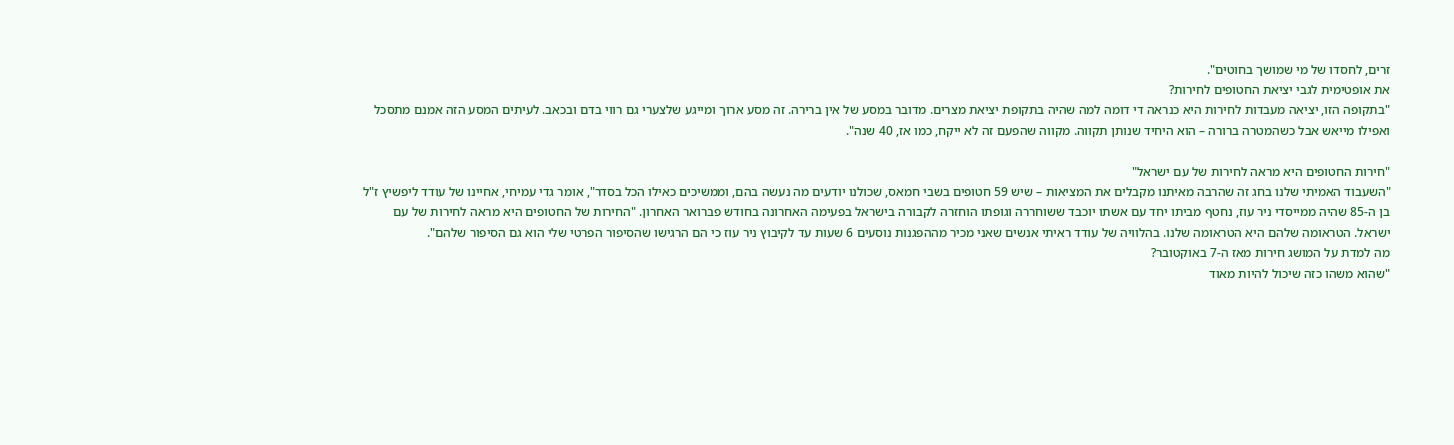זרים, לחסדו של מי שמושך בחוטים".
את אופטימית לגבי יציאת החטופים לחירות?
"בתקופה הזו, יציאה מעבדות לחירות היא כנראה די דומה למה שהיה בתקופת יציאת מצרים. מדובר במסע של אין ברירה. זה מסע ארוך ומייגע שלצערי גם רווי בדם ובכאב. לעיתים המסע הזה אמנם מתסכל ואפילו מייאש אבל כשהמטרה ברורה – הוא היחיד שנותן תקווה. מקווה שהפעם זה לא ייקח, כמו אז, 40 שנה".

"חירות החטופים היא מראה לחירות של עם ישראל"
"השעבוד האמיתי שלנו בחג זה שהרבה מאיתנו מקבלים את המציאות – שיש 59 חטופים בשבי חמאס, שכולנו יודעים מה נעשה בהם, וממשיכים כאילו הכל בסדר", אומר גדי עמיחי, אחיינו של עודד ליפשיץ ז"ל בן ה-85 שהיה ממייסדי ניר עוז, נחטף מביתו יחד עם אשתו יוכבד ששוחררה וגופתו הוחזרה לקבורה בישראל בפעימה האחרונה בחודש פברואר האחרון. "החירות של החטופים היא מראה לחירות של עם ישראל. הטראומה שלהם היא הטראומה שלנו. בהלוויה של עודד ראיתי אנשים שאני מכיר מההפגנות נוסעים 6 שעות עד לקיבוץ ניר עוז כי הם הרגישו שהסיפור הפרטי שלי הוא גם הסיפור שלהם".
מה למדת על המושג חירות מאז ה-7 באוקטובר?
"שהוא משהו כזה שיכול להיות מאוד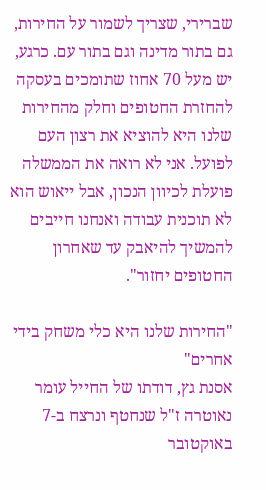שברירי, שצריך לשמור על החירות, גם בתור מדינה וגם בתור עם. כרגע, יש מעל 70 אחוז שתומכים בעסקה להחזרת החטופים וחלק מהחירות שלנו היא להוציא את רצון העם לפועל. אני לא רואה את הממשלה פועלת לכיוון הנכון, אבל ייאוש הוא לא תוכנית עבודה ואנחנו חייבים להמשיך להיאבק עד שאחרון החטופים יחזור".

"החירות שלנו היא כלי משחק בידי אחרים"
אסנת גץ, דודתו של החייל עומר נאוטרה ז"ל שנחטף ונרצח ב-7 באוקטובר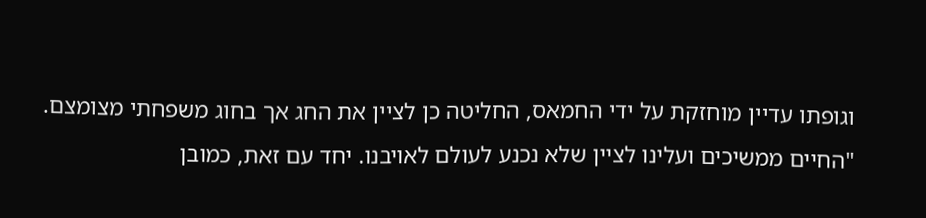וגופתו עדיין מוחזקת על ידי החמאס, החליטה כן לציין את החג אך בחוג משפחתי מצומצם. "החיים ממשיכים ועלינו לציין שלא נכנע לעולם לאויבנו. יחד עם זאת, כמובן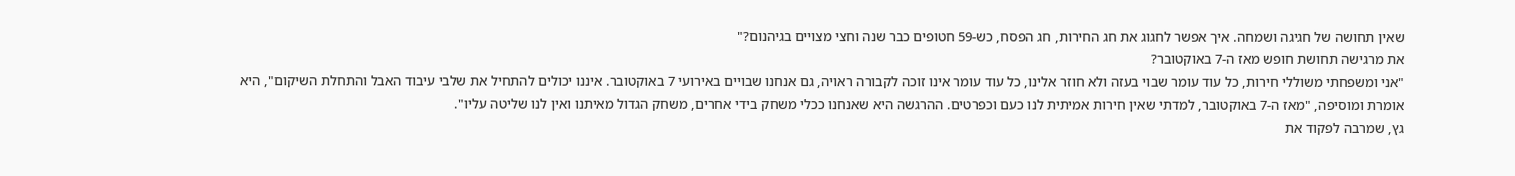שאין תחושה של חגיגה ושמחה. איך אפשר לחגוג את חג החירות, חג הפסח, כש-59 חטופים כבר שנה וחצי מצויים בגיהנום?"
את מרגישה תחושת חופש מאז ה-7 באוקטובר?
"אני ומשפחתי משוללי חירות, כל עוד עומר שבוי בעזה ולא חוזר אלינו, כל עוד עומר אינו זוכה לקבורה ראויה, גם אנחנו שבויים באירועי 7 באוקטובר. איננו יכולים להתחיל את שלבי עיבוד האבל והתחלת השיקום", היא אומרת ומוסיפה, "מאז ה-7 באוקטובר, למדתי שאין חירות אמיתית לנו כעם וכפרטים. ההרגשה היא שאנחנו ככלי משחק בידי אחרים, משחק הגדול מאיתנו ואין לנו שליטה עליו".
גץ, שמרבה לפקוד את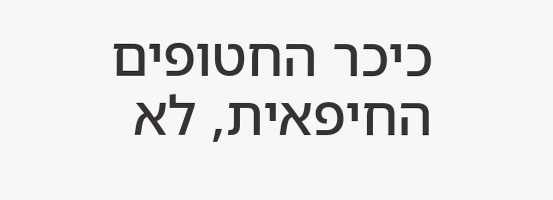כיכר החטופים החיפאית, לא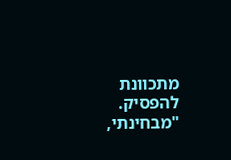מתכוונת להפסיק. "מבחינתי,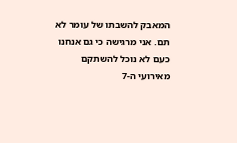המאבק להשבתו של עומר לא תם. אני מרגישה כי גם אנחנו כעם לא נוכל להשתקם מאירועי ה-7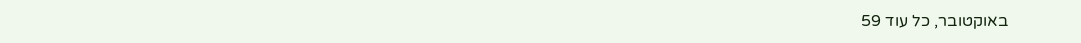באוקטובר, כל עוד 59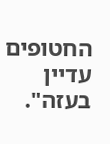החטופים עדיין בעזה".